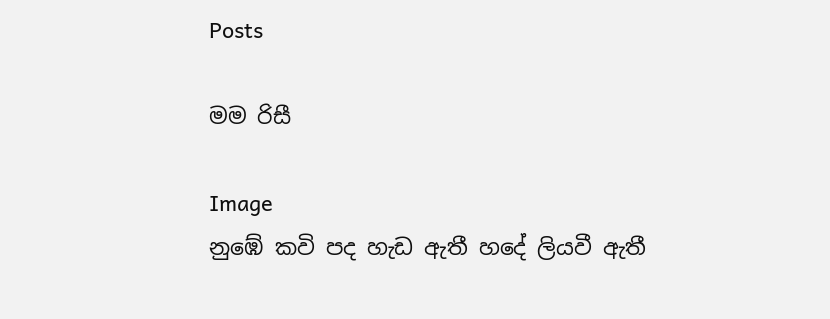Posts

මම රිසී

Image
නුඹේ කවි පද හැඩ ඇතී හදේ ලියවී ඇතී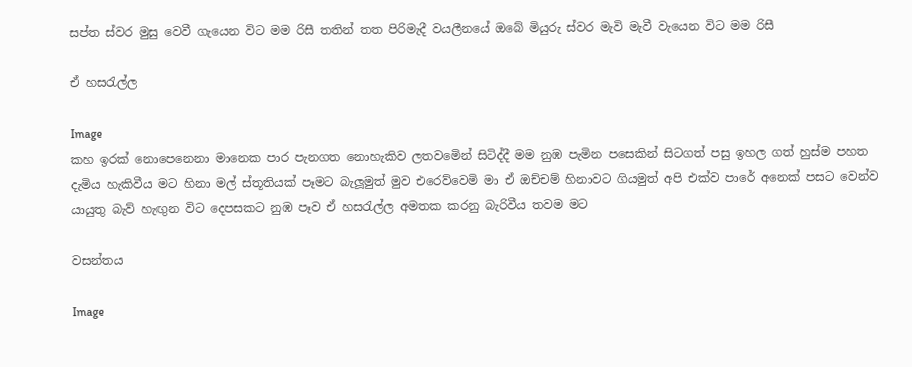සප්ත ස්වර මුසු වෙවී ගැයෙන විට මම රිසී තතින් තත පිරිමැදී වයලීනයේ ඔබේ මියුරු ස්වර මැවි මැවී වැයෙන විට මම රිසී

ඒ හසරැල්ල

Image
කහ ඉරක් නොපෙනෙනා මානෙක පාර පැනගත නොහැකිව ලතවමෙින් සිටිද්දී මම නුඹ පැමින පසෙකින් සිටගත් පසු ඉහල ගත් හුස්ම පහත දැමිය හැකිවීය මට හිනා මල් ස්තූතියක් පෑමට බැලූමුත් මුව එරෙව්වෙමි මා ඒ ඔච්චම් හිනාවට ගියමුත් අපි එක්ව පාරේ අනෙක් පසට වෙන්ව යායුතු බැව් හැඟුන විට දෙපසකට නුඹ පෑව ඒ හසරැල්ල අමතක කරනු බැරිවීය තවම මට

වසන්තය

Image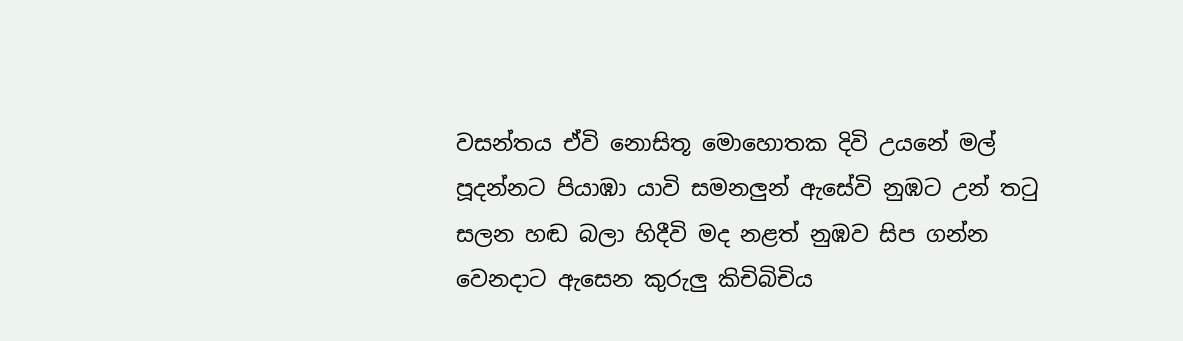වසන්තය ඒවි නොසිතූ මොහොතක දිවි උයනේ මල් පූදන්නට පියාඹා යාවි සමනලුන් ඇසේවි නුඹට උන් තටු සලන හඬ බලා හිදීවි මද නළත් නුඹව සිප ගන්න වෙනදාට ඇසෙන කුරුලු කිචිබිචිය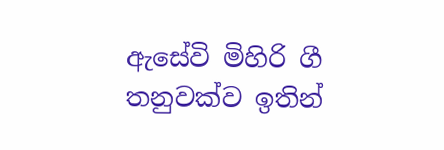ඇසේවි මිහිරි ගී තනුවක්ව ඉතින්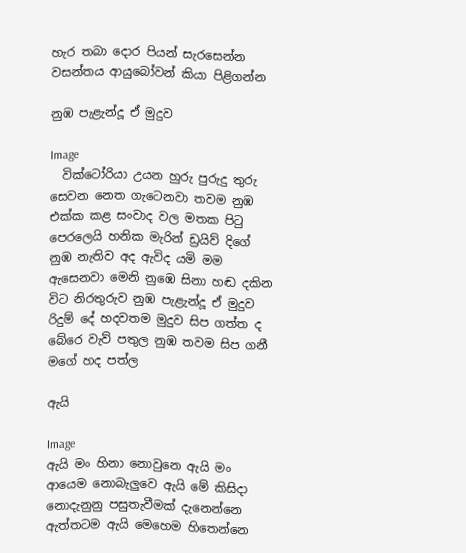හැර තබා දොර පියන් සැරසෙන්න වසන්තය ආයුබෝවන් කියා පිළිගන්න

නුඹ පැළැන්දූ ඒ මුදුව

Image
  වික්ටෝරියා උයන හුරු පුරුදු තුරු සෙවන නෙත ගැටෙනවා තවම නුඹ එක්ක කළ සංවාද වල මතක පිටු පෙරලෙයි හනික මැරින් ඩ්‍රයිව් දිගේ නුඹ නැතිව අද ඇවිද යමි මම ඇසෙනවා මෙනි නුඹෙ සිනා හඬ දකින විට නිරතුරුව නුඹ පැළැන්දූ ඒ මුදුව රිදුම් දේ හදවතම මුදුව සිප ගත්ත ද බේරෙ වැව් පතුල නුඹ තවම සිප ගනී මගේ හද පත්ල

ඇයි

Image
ඇයි මං හිනා නොවුනෙ ඇයි මං ආයෙම නොබැලුවෙ ඇයි මේ කිසිදා නොදැනුනු පසුතැවීමක් දැනෙන්නෙ ඇත්තටම ඇයි මෙහෙම හිතෙන්නෙ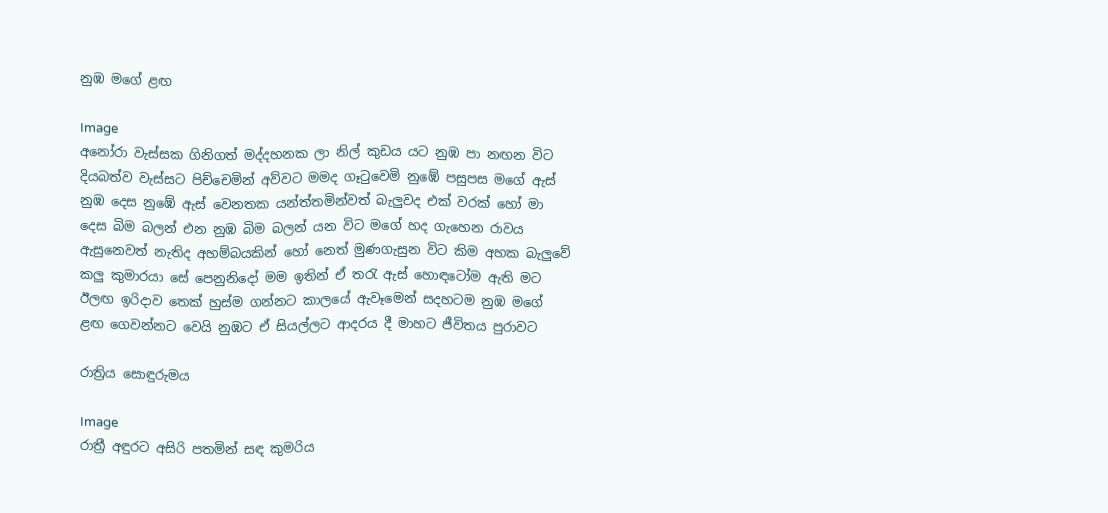නුඹ මගේ ළඟ

Image
අනෝරා වැස්සක ගිනිගත් මද්දහනක ලා නිල් කුඩය යට නුඹ පා නඟන විට දියබත්ව වැස්සට පිච්චෙමින් අව්වට මමද ගෑටුවෙමි නුඹේ පසුපස මගේ ඇස් නුඹ දෙස නුඹේ ඇස් වෙනතක යන්ත්තමින්වත් බැලුවද එක් වරක් හෝ මා දෙස බිම බලන් එන නුඹ බිම බලන් යන විට මගේ හද ගැහෙන රාවය ඇසුනෙවත් නැතිද අහම්බයකින් හෝ නෙත් මුණගැසුන විට කිම අහක බැලුවේ කලු කුමාරයා සේ පෙනුනිදෝ මම ඉතින් ඒ තරැ ඇස් හොඳටෝම ඇති මට ඊලඟ ඉරිදාව තෙක් හුස්ම ගන්නට කාලයේ ඇවෑමෙන් සදහටම නුඹ මගේ ළඟ ගෙවන්නට වෙයි නුඹට ඒ සියල්ලට ආදරය දී මාහට ජීවිතය පුරාවට

රාත්‍රිය සොඳුරුමය

Image
රාත්‍රී අඳුරට අසිරි පතමින් සඳ කුමරිය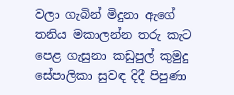වලා ගැබින් මිදුනා ඇගේ තනිය මකාලන්න තරු කැට පෙළ ගැසුනා කඩුපුල් කුමුදු සේපාලිකා සුවඳ දිදී පිපුණා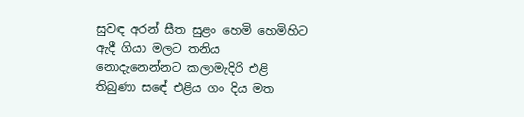සුවඳ අරන් සීත සුළං හෙමි හෙමිහිට ඇදී ගියා මලට තනිය නොදැනෙන්නට කලාමැදිරි එළි තිබුණා සඳේ එළිය ගං දිය මත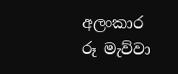අලංකාර රූ මැව්වා